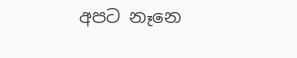අපට නෑනෙ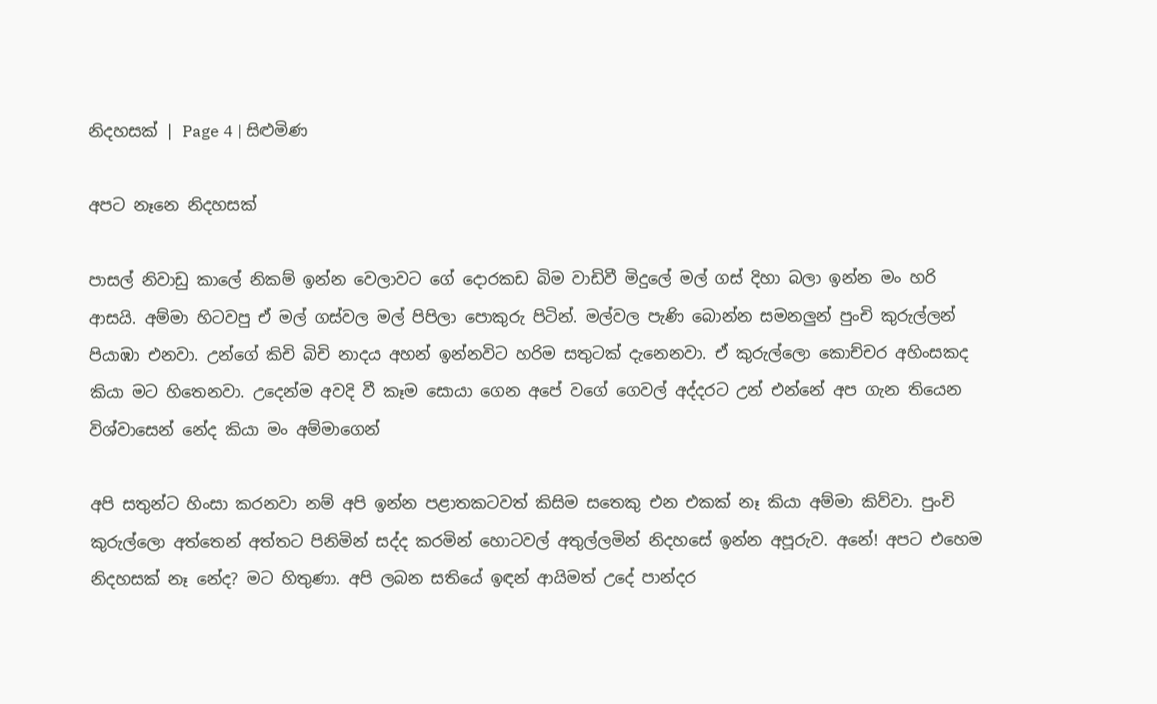නිදහසක් | Page 4 | සිළුමිණ

අපට නෑනෙ නිදහසක්

පාසල් නිවාඩු කාලේ නිකම් ඉන්න වෙලාවට ගේ දොරකඩ බිම වාඩිවී මිදුලේ මල් ගස් දිහා බලා ඉන්න මං හරි ආසයි. අම්මා හිටවපු ඒ මල් ගස්වල මල් පිපිලා පොකුරු පිටින්. මල්වල පැණි බොන්න සමනලුන් පුංචි කුරුල්ලන් පියාඹා එනවා. උන්ගේ කිචි බිචි නාදය අහන් ඉන්නවිට හරිම සතුටක් දැනෙනවා. ඒ කුරුල්ලො කොච්චර අහිංසකද කියා මට හිතෙනවා. උදෙන්ම අවදි වී කෑම සොයා ගෙන අපේ වගේ ගෙවල් අද්දරට උන් එන්නේ අප ගැන තියෙන විශ්වාසෙන් නේද කියා මං අම්මාගෙන්

අපි සතුන්ට හිංසා කරනවා නම් අපි ඉන්න පළාතකටවත් කිසිම සතෙකු එන එකක් නෑ කියා අම්මා කිව්වා. පුංචි කුරුල්ලො අත්තෙන් අත්තට පිනිමින් සද්ද කරමින් හොටවල් අතුල්ලමින් නිදහසේ ඉන්න අපූරුව. අනේ! අපට එහෙම නිදහසක් නෑ නේද? මට හිතුණා. අපි ලබන සතියේ ඉඳන් ආයිමත් උදේ පාන්දර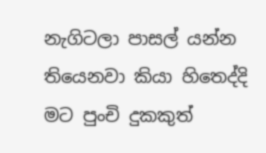නැගිටලා පාසල් යන්න තියෙනවා කියා හිතෙද්දි මට පුංචි දුකකුත්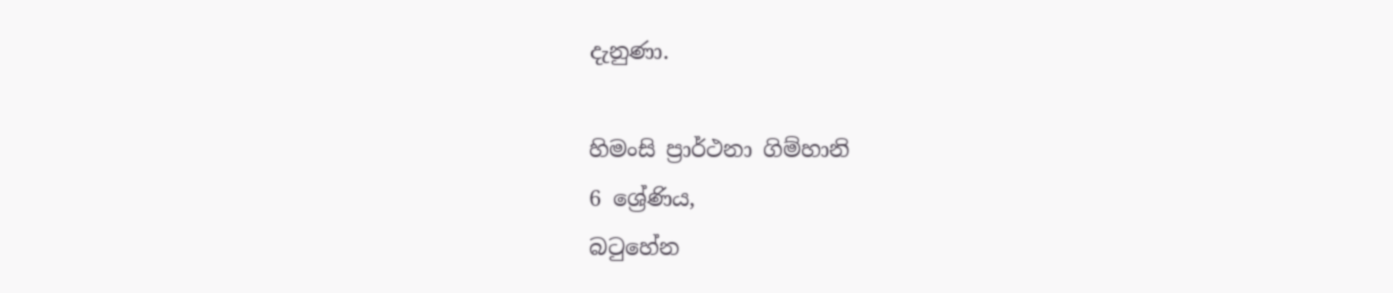දැනුණා.

හිමංසි ප්‍රාර්ථනා ගිම්හානි
6 ශ්‍රේණිය,
බටුහේන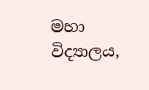මහා විද්‍යාලය,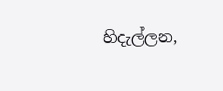හිදැල්ලන,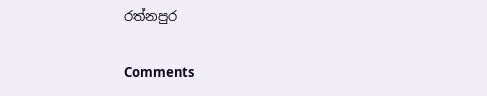රත්නපුර

Comments